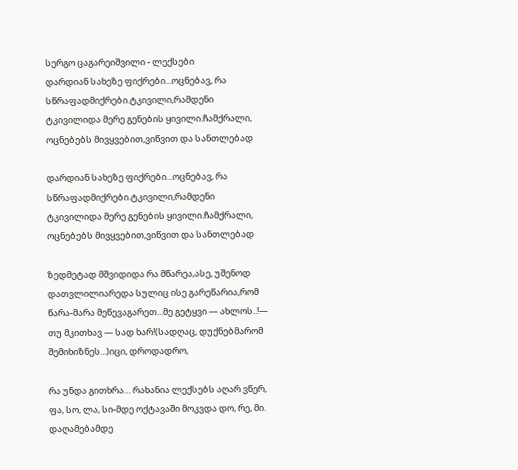სერგო ცაგარეიშვილი - ლექსები
დარდიან სახეზე ფიქრები...ოცნებავ, რა სწრაფადმიქრები.ტკივილი,რამდენი ტკივილიდა მერე გენების ყივილი.ჩამქრალი, ოცნებებს მივყვებით,ვიწვით და სანთლებად

დარდიან სახეზე ფიქრები...ოცნებავ, რა სწრაფადმიქრები.ტკივილი,რამდენი ტკივილიდა მერე გენების ყივილი.ჩამქრალი, ოცნებებს მივყვებით,ვიწვით და სანთლებად

ზედმეტად მშვიდიდა რა მწარეა,ასე, უშენოდ დათვლილიარედა სულიც ისე გარეწარია,რომ წარა-მარა მეწევაგარეთ...მე გეტყვი — ახლოს..!— თუ მკითხავ — სად ხარ!(სადღაც, დუქნებმარომ შემიხიზნეს...)იცი, დროდადრო,

რა უნდა გითხრა… რახანია ლექსებს აღარ ვწერ, ფა, სო, ლა, სი-მდე ოქტავაში მოკვდა დო, რე, მი. დაღამებამდე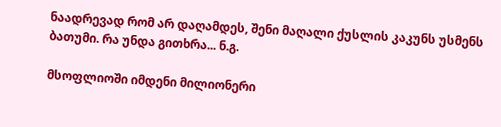ნაადრევად რომ არ დაღამდეს, შენი მაღალი ქუსლის კაკუნს უსმენს ბათუმი. რა უნდა გითხრა... ნ.გ.

მსოფლიოში იმდენი მილიონერი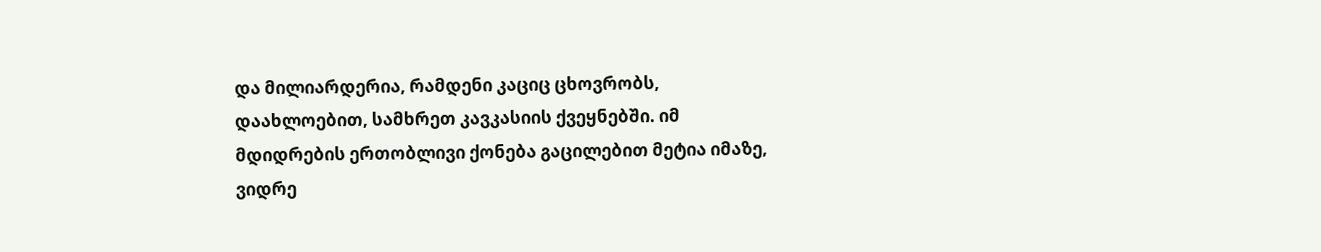და მილიარდერია, რამდენი კაციც ცხოვრობს, დაახლოებით, სამხრეთ კავკასიის ქვეყნებში. იმ მდიდრების ერთობლივი ქონება გაცილებით მეტია იმაზე, ვიდრე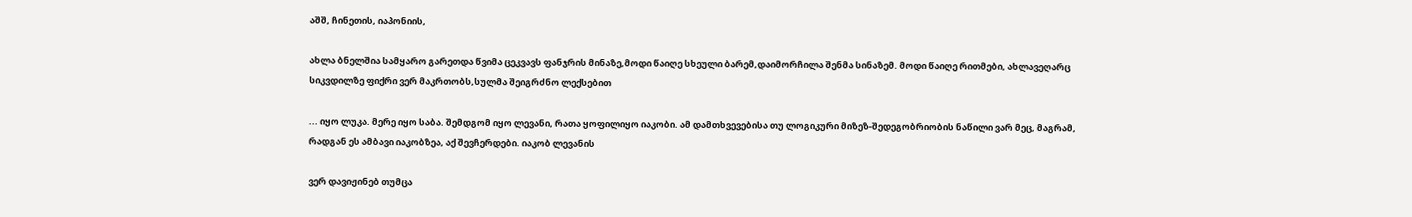აშშ, ჩინეთის, იაპონიის,

ახლა ბნელშია სამყარო გარეთდა წვიმა ცეკვავს ფანჯრის მინაზე,მოდი წაიღე სხეული ბარემ,დაიმორჩილა შენმა სინაზემ. მოდი წაიღე რითმები, ახლავეღარც სიკვდილზე ფიქრი ვერ მაკრთობს,სულმა შეიგრძნო ლექსებით

... იყო ლუკა. მერე იყო საბა. შემდგომ იყო ლევანი, რათა ყოფილიყო იაკობი. ამ დამთხვევებისა თუ ლოგიკური მიზეზ-შედეგობრიობის ნაწილი ვარ მეც, მაგრამ, რადგან ეს ამბავი იაკობზეა, აქ შევჩერდები. იაკობ ლევანის

ვერ დავიჟინებ თუმცა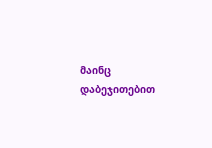მაინც დაბეჯითებით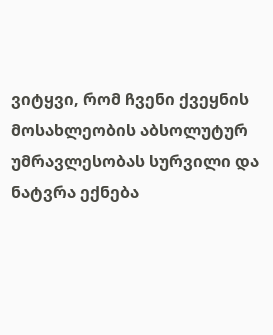ვიტყვი, რომ ჩვენი ქვეყნის მოსახლეობის აბსოლუტურ უმრავლესობას სურვილი და ნატვრა ექნება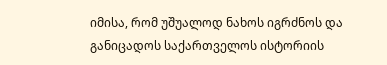იმისა, რომ უშუალოდ ნახოს იგრძნოს და განიცადოს საქართველოს ისტორიის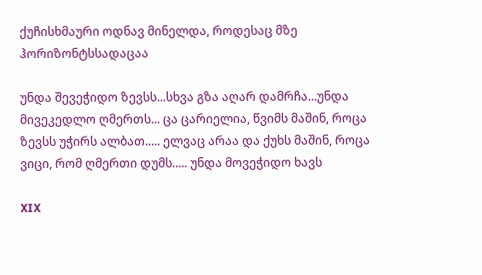ქუჩისხმაური ოდნავ მინელდა, როდესაც მზე ჰორიზონტსსადაცაა

უნდა შევეჭიდო ზევსს...სხვა გზა აღარ დამრჩა...უნდა მივეკედლო ღმერთს... ცა ცარიელია, წვიმს მაშინ, როცა ზევსს უჭირს ალბათ..... ელვაც არაა და ქუხს მაშინ, როცა ვიცი, რომ ღმერთი დუმს..... უნდა მოვეჭიდო ხავს

XIX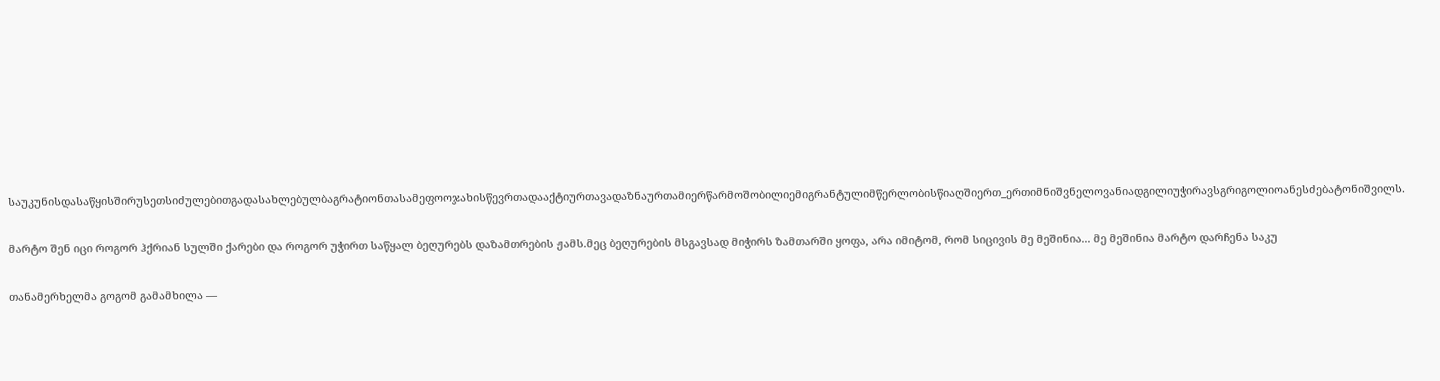საუკუნისდასაწყისშირუსეთსიძულებითგადასახლებულბაგრატიონთასამეფოოჯახისწევრთადააქტიურთავადაზნაურთამიერწარმოშობილიემიგრანტულიმწერლობისწიაღშიერთ_ერთიმნიშვნელოვანიადგილიუჭირავსგრიგოლიოანესძებატონიშვილს.

მარტო შენ იცი როგორ ჰქრიან სულში ქარები და როგორ უჭირთ საწყალ ბეღურებს დაზამთრების ჟამს.მეც ბეღურების მსგავსად მიჭირს ზამთარში ყოფა, არა იმიტომ, რომ სიცივის მე მეშინია... მე მეშინია მარტო დარჩენა საკუ

თანამერხელმა გოგომ გამამხილა —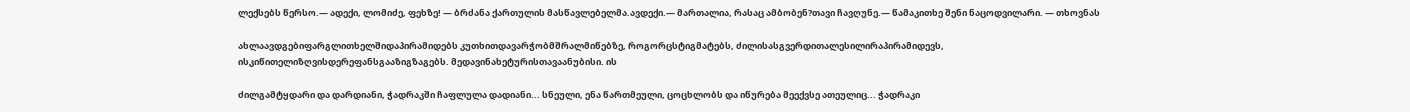ლექსებს წერსო.— ადექი, ლომიძე, ფეხზე! — ბრძანა ქართულის მასწავლებელმა.ავდექი.— მართალია, რასაც ამბობენ?თავი ჩავღუნე.— წამაკითხე შენი ნაცოდვილარი. — თხოვნას

ახლაავდგებიფარგლითხელშიდაპირამიდებს კუთხითდავარჭობმშრალმიწებზე, როგორცსტიგმატებს, ძილისასგვერდითალესილირაპირამიდევს, ისკიწითელიზღვისდერეფანსგააზიგზაგებს. მედავინახეტურისთავაანუბისი. ის

ძილგამტყდარი და დარდიანი, ჭადრაკში ჩაფლულა დადიანი... სნეული, ენა წართმეული, ცოცხლობს და იწურება მეექვსე ათეულიც... ჭადრაკი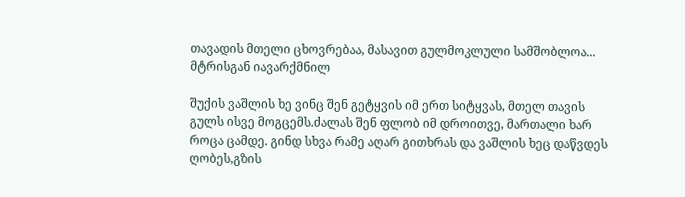თავადის მთელი ცხოვრებაა, მასავით გულმოკლული სამშობლოა... მტრისგან იავარქმნილ

შუქის ვაშლის ხე ვინც შენ გეტყვის იმ ერთ სიტყვას, მთელ თავის გულს ისვე მოგცემს.ძალას შენ ფლობ იმ დროითვე, მართალი ხარ როცა ცამდე. გინდ სხვა რამე აღარ გითხრას და ვაშლის ხეც დაწვდეს ღობეს,გზის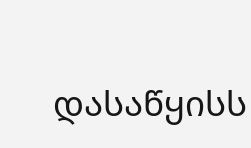დასაწყისს